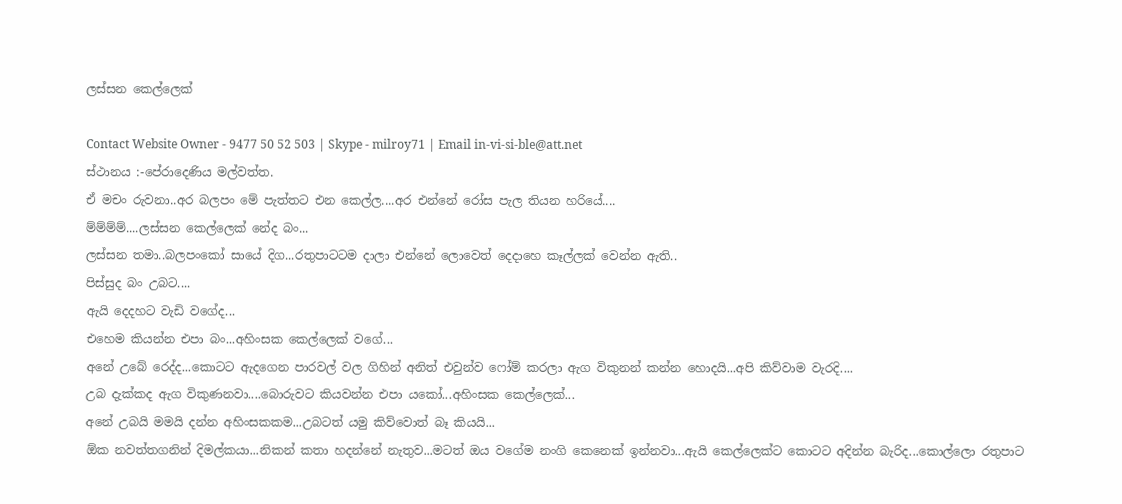ලස්සන කෙල්ලෙක්

Contact Website Owner - 9477 50 52 503 | Skype - milroy71 | Email in-vi-si-ble@att.net
ස්ථානය :-පේරාදෙණිය මල්වත්‍ත.
ඒ මචං රුවනා..අර බලපං මේ පැත්තට එන කෙල්ල....අර එන්නේ රෝස පැල තියන හරියේ....
ම්ම්ම්ම්....ලස්සන කෙල්ලෙක් නේද බං...
ලස්සන තමා..බලපංකෝ සායේ දිග...රතුපාටටම දාලා එන්නේ ලොවෙත් දෙදාහෙ කෑල්ලක් වෙන්න ඇති..
පිස්සුද බං උබට....
ඇයි දෙදහට වැඩි වගේද...
එහෙම කියන්න එපා බං...අහිංසක කෙල්ලෙක් වගේ...
අනේ උබේ රෙද්ද...කොටට ඇදගෙන පාරවල් වල ගිහින් අනිත් එවුන්ව ෆෝම් කරලා ඇග විකුනන් කන්න හොදයි...අපි කිව්වාම වැරදි....
උබ දැක්කද ඇග විකුණනවා....බොරුවට කියවන්න එපා යකෝ...අහිංසක කෙල්ලෙක්...
අනේ උබයි මමයි දන්න අහිංසකකම...උබටත් යමු කිව්වොත් බෑ කියයි...
ඕක නවත්තගනින් දිමල්කයා...නිකන් කතා හදන්නේ නැතුව...මටත් ඔය වගේම නංගි කෙනෙක් ඉන්නවා...ඇයි කෙල්ලෙක්ට කොටට අදින්න බැරිද...කොල්ලො රතුපාට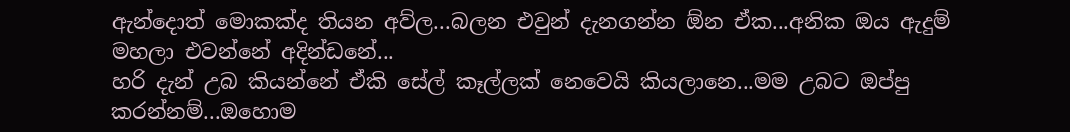ඇන්දොත් මොකක්ද තියන අව්ල...බලන එවුන් දැනගන්න ඕන ඒක...අනික ඔය ඇදුම් මහලා එවන්නේ අදින්ඩනේ...
හරි දැන් උබ කියන්නේ ඒකි සේල් කෑල්ලක් නෙවෙයි කියලානෙ...මම උබට ඔප්පු කරන්නම්...ඔහොම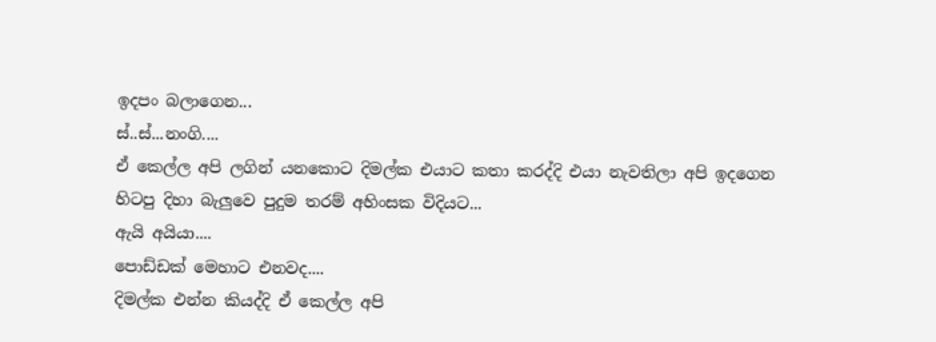ඉදපං බලාගෙන...
ස්..ස්...නංගි....
ඒ කෙල්ල අපි ලගින් යනකොට දිමල්ක එයාට කතා කරද්දි එයා නැවතිලා අපි ඉදගෙන හිටපු දිහා බැලුවෙ පුදුම තරම් අහිංසක විදියට...
ඇයි අයියා....
පොඩ්ඩක් මෙහාට එනවද....
දිමල්ක එන්න කියද්දි ඒ කෙල්ල අපි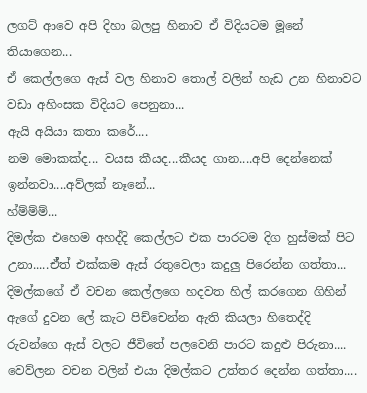ලගට් ආවෙ අපි දිහා බලපු හිනාව ඒ විදියටම මූනේ තියාගෙන...
ඒ කෙල්ලගෙ ඇස් වල හිනාව තොල් වලින් හැඩ උන හිනාවට වඩා අහිංසක විදියට පෙනුනා...
ඇයි අයියා කතා කරේ....
නම මොකක්ද... වයස කීයද...කීයද ගාන....අපි දෙන්නෙක් ඉන්නවා....අව්ලක් නෑනේ...
හ්ම්ම්ම්...
දිමල්ක එහෙම අහද්දි කෙල්ලට එක පාරටම දිග හුස්මක් පිට උනා.....ඒ්‍ත් එක්කම ඇස් රතුවෙලා කදුලු පිරෙන්න ගත්තා...
දිමල්කගේ ඒ වචන කෙල්ලගෙ හදවත හිල් කරගෙන ගිහින් ඇගේ දුවන ලේ කැට පිච්චෙන්න ඇති කියලා හිතෙද්දි රුවන්ගෙ ඇස් වලට ජීවිතේ පලවෙනි පාරට කදුළු පිරුනා....
වෙව්ලන වචන වලින් එයා දිමල්කට උත්තර දෙන්න ගත්තා....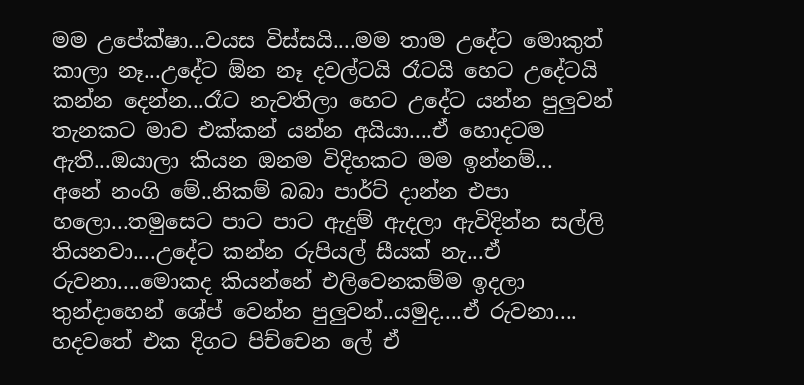මම උපේක්ෂා...වයස විස්සයි....මම තාම උදේට මොකුත් කාලා නෑ...උදේට ඕන නෑ දවල්ටයි රෑටයි හෙට උදේටයි කන්න දෙන්න...රෑට නැවතිලා හෙට උදේට යන්න පුලුවන් තැනකට මාව එක්කන් යන්න අයියා....ඒ හොදටම ඇති...ඔයාලා කියන ඔනම විදිහකට මම ඉන්නම්...
අනේ නංගි මේ..නිකම් බබා පාර්ට් දාන්න එපා හලො...තමුසෙට පාට පාට ඇදුම් ඇදලා ඇවිදින්න සල්ලි තියනවා....උදේට කන්න රුපියල් සීයක් නැ...ඒ රුවනා....මොකද කියන්නේ එලිවෙනකම්ම ඉදලා තුන්දාහෙන් ශේප් වෙන්න පුලුවන්..යමුද....ඒ රුවනා....
හදවතේ එක දිගට පිච්චෙන ලේ ඒ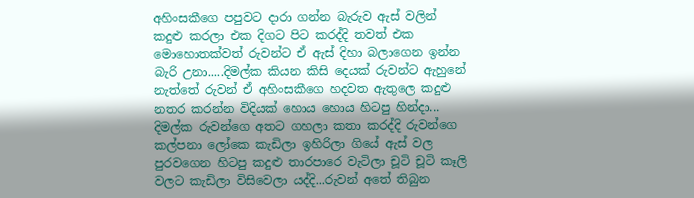අහිංසකීගෙ පපුවට දාරා ගන්න බැරුව ඇස් වලින් කදුළු කරලා එක දිගට පිට කරද්දි තවත් එක මොහොතක්වත් රුවන්ට ඒ ඇස් දිහා බලාගෙන ඉන්න බැරි උනා.....දිමල්ක කියන කිසි දෙයක් රුවන්ට ඇහුනේ නැත්තේ රුවන් ඒ අහිංසකීගෙ හදවත ඇතුලෙ කදුළු නතර කරන්න විදියක් හොය හොය හිටපු හින්දා...
දිමල්ක රුවන්ගෙ අතට ගහලා කතා කරද්දි රුවන්ගෙ කල්පනා ලෝකෙ කැඩිලා ඉහිරිලා ගියේ ඇස් වල පුරවගෙන හිටපු කදුළු තාරපාරෙ වැටිලා චූටි චූටි කෑලි වලට කැඩිලා විසිවෙලා යද්දි...රුවන් අතේ තිබුන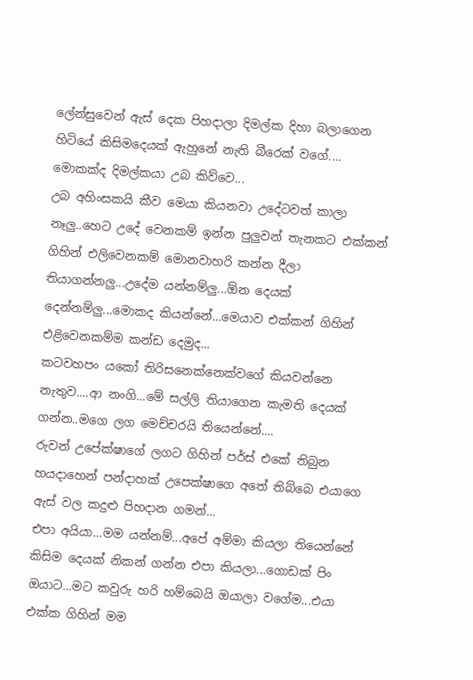ලේන්සුවෙන් ඇස් දෙක පිහදාලා දිමල්ක දිහා බලාගෙන හිටියේ කිසිමදෙයක් ඇහුනේ නැති බීරෙක් වගේ....
මොකක්ද දිමල්කයා උබ කිව්වෙ...
උබ අහිංසකයි කීව මෙයා කියනවා උදේටවත් කාලා නෑලු..හෙට උදේ වෙනකම් ඉන්න පුලුවන් තැනකට එක්කන් ගිහින් එලිවෙනකම් මොනවාහරි කන්න දීලා තියාගන්නලු...උදේම යන්නම්ලු...ඕන දෙයක් දෙන්නම්ලු...මොකද කියන්නේ...මෙයාව එක්කන් ගිහින් එළිවෙනකම්ම කන්ඩ දෙමුද...
කටවහපං යකෝ තිරිසනෙක්නෙක්වගේ කියවන්නෙ නැතුව....ආ නංගි...මේ සල්ලි තියාගෙන කැමති දෙයක් ගන්න..මගෙ ලග මෙච්චරයි තියෙන්නේ....
රුවන් උපේක්ෂාගේ ලගට ගිහින් පර්ස් එකේ තිබුන හයදාහෙන් පන්දාහක් උපෙක්ෂාගෙ අතේ තිබ්බෙ එයාගෙ ඇස් වල කදුළු පිහදාන ගමන්...
එපා අයියා...මම යන්නම්...අපේ අම්මා කියලා තියෙන්නේ කිසිම දෙයක් නිකන් ගන්න එපා කියලා...ගොඩක් පිං ඔයාට...මට කවුරු හරි හම්බෙයි ඔයාලා වගේම...එයා එක්ක ගිහින් මම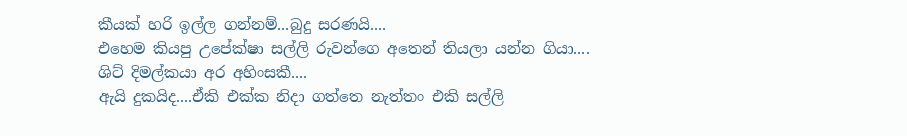කීයක් හරි ඉල්ල ගන්නම්...බුදු සරණයි....
එහෙම කියපු උපේක්ෂා සල්ලි රුවන්ගෙ අතෙන් තියලා යන්න ගියා....
ශිට් දිමල්කයා අර අහිංසකී....
ඇයි දුකයිද....ඒකි එක්ක නිදා ගත්තෙ නැත්තං එකි සල්ලි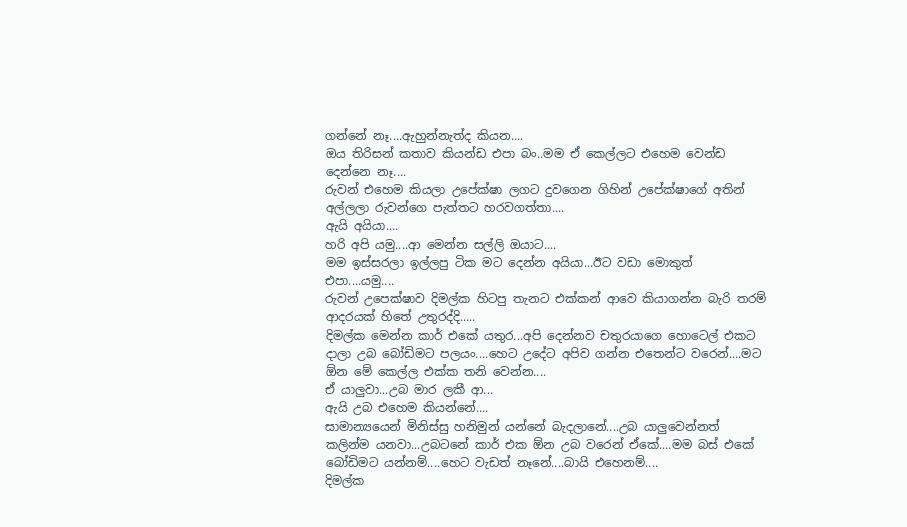ගන්නේ නෑ....ඇහුන්නැත්ද කියන....
ඔය තිරිසන් කතාව කියන්ඩ එපා බං..මම ඒ කෙල්ලට එහෙම වෙන්ඩ දෙන්නෙ නෑ....
රුවන් එහෙම කියලා උපේක්ෂා ලගට දුවගෙන ගිහින් උපේක්ෂාගේ අතින් අල්ලලා රුවන්ගෙ පැත්තට හරවගත්තා....
ඇයි අයියා....
හරි අපි යමු....ආ මෙන්න සල්ලි ඔයාට....
මම ඉස්සරලා ඉල්ලපු ටික මට දෙන්න අයියා...ඊට වඩා මොකුත් එපා....යමු....
රුවන් උපෙක්ෂාව දිමල්ක හිටපු තැනට එක්කන් ආවෙ කියාගන්න බැරි තරම් ආදරයක් හිතේ උතුරද්දි.....
දිමල්ක මෙන්න කාර් එකේ යතුර...අපි දෙන්නව චතුරයාගෙ හොටෙල් එකට දාලා උබ බෝඩිමට පලයං....හෙට උදේට අපිව ගන්න එතෙන්ට වරෙන්....මට ඕන මේ කෙල්ල එක්ක තනි වෙන්න....
ඒ යාලුවා...උබ මාර ලකී ආ...
ඇයි උබ එහෙම කියන්නේ....
සාමාන්‍යයෙන් මිනිස්සු හනිමුන් යන්නේ බැදලානේ....උබ යාලුවෙන්නත් කලින්ම යනවා...උබටනේ කාර් එක ඕන උබ වරෙන් ඒකේ....මම බස් එකේ බෝඩිමට යන්නම්....හෙට වැඩත් නෑනේ....බායි එහෙනම්....
දිමල්ක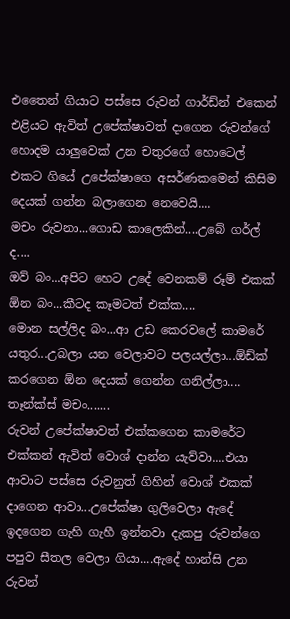එතෛන් ගියාට පස්සෙ රුවන් ගාර්ඩ්න් එකෙන් එළියට ඇවිත් උපේක්ෂාවත් දාගෙන රුවන්ගේ හොදම යාලුවෙක් උන චතුරගේ හොටෙල් එකට ගියේ උපේක්ෂාගෙ අසර්ණකමෙන් කිසිම දෙයක් ගන්න බලාගෙන නෙවෙයි....
මචං රුවනා...ගොඩ කාලෙකින්....උබේ ගර්ල් ද....
ඔව් බං...අපිට හෙට උදේ වෙනකම් රූම් එකක් ඕන බං...කීටද කෑමටත් එක්ක....
මොන සල්ලිද බං...ආ උඩ කෙරවලේ කාමරේ යතුර...උබලා යන වෙලාවට පලයල්ලා...ඕඩ්ක් කරගෙන ඕන දෙයක් ගෙන්න ගනිල්ලා....
තෑන්ක්ස් මචං.......
රුවන් උපේක්ෂාවත් එක්කගෙන කාමරේට එක්කන් ඇවිත් වොශ් දාන්න යැව්වා....එයා ආවාට පස්සෙ රුවනුත් ගිහින් වොශ් එකක් දාගෙන ආවා...උපේක්ෂා ගුලිවෙලා ඇදේ ඉදගෙන ගැහි ගැහී ඉන්නවා දැකපු රුවන්ගෙ පපුව සීතල වෙලා ගියා....ඇදේ හාන්සි උන රුවන්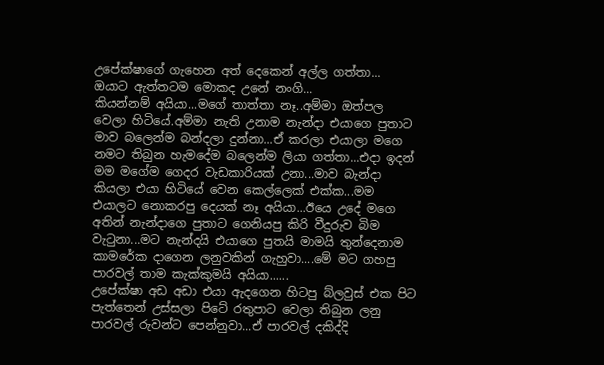උපේක්ෂාගේ ගැහෙන අත් දෙකෙන් අල්ල ගත්තා...
ඔයාට ඇත්තටම මොකද උනේ නංගි...
කියන්නම් අයියා...මගේ තාත්තා නෑ..අම්මා ඔත්පල වෙලා හිටියේ.අම්මා නැති උනාම නැන්දා එයාගෙ පුතාට මාව බලෙන්ම බන්දලා දුන්නා...ඒ කරලා එයාලා මගෙ නමට තිබුන හැමදේම බලෙන්ම ලියා ගත්තා...එදා ඉදන් මම මගේම ගෙදර වැඩකාරියක් උනා...මාව බැන්දා කියලා එයා හිටියේ වෙන කෙල්ලෙක් එක්ක...මම එයාලට නොකරපු දෙයක් නෑ අයියා...ඊයෙ උදේ මගෙ අතින් නැන්දාගෙ පුතාට ගෙනියපු කිරි වීදුරුව බිම වැටුනා...මට නැන්දයි එයාගෙ පුතයි මාමයි තුන්දෙනාම කාමරේක දාගෙන ලනුවකින් ගැහුවා....මේ මට ගහපු පාරවල් තාම කැක්කුමයි අයියා......
උපේක්ෂා අඩ අඩා එයා ඇදගෙන හිටපු බ්ලවුස් එක පිට පැත්තෙන් උස්සලා පිටේ රතුපාට වෙලා තිබුන ලනු පාරවල් රුවන්ට පෙන්නුවා...ඒ පාරවල් දකිද්දි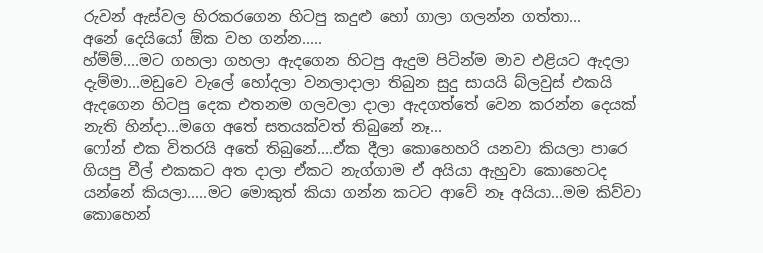රුවන් ඇස්වල හිරකරගෙන හිටපු කදුළු හෝ ගාලා ගලන්න ගත්තා...
අනේ දෙයියෝ ඕක වහ ගන්න.....
හ්ම්ම්....මට ගහලා ගහලා ඇදගෙන හිටපු ඇදුම පිටින්ම මාව එළියට ඇදලා දැම්මා...මඩුවෙ වැලේ හෝදලා වනලාදාලා තිබුන සුදු සායයි බ්ලවුස් එකයි ඇදගෙන හිටපු දෙක එතනම ගලවලා දාලා ඇදගත්තේ වෙන කරන්න දෙයක් නැති හින්දා...මගෙ අතේ සතයක්වත් තිබුනේ නෑ...
ෆෝන් එක විතරයි අතේ තිබුනේ....ඒක දීලා කොහෙහරි යනවා කියලා පාරෙ ගියපු වීල් එකකට අත දාලා ඒකට නැග්ගාම ඒ අයියා ඇහුවා කොහෙටද යන්නේ කියලා.....මට මොකුත් කියා ගන්න කටට ආවේ නෑ අයියා...මම කිව්වා කොහෙන්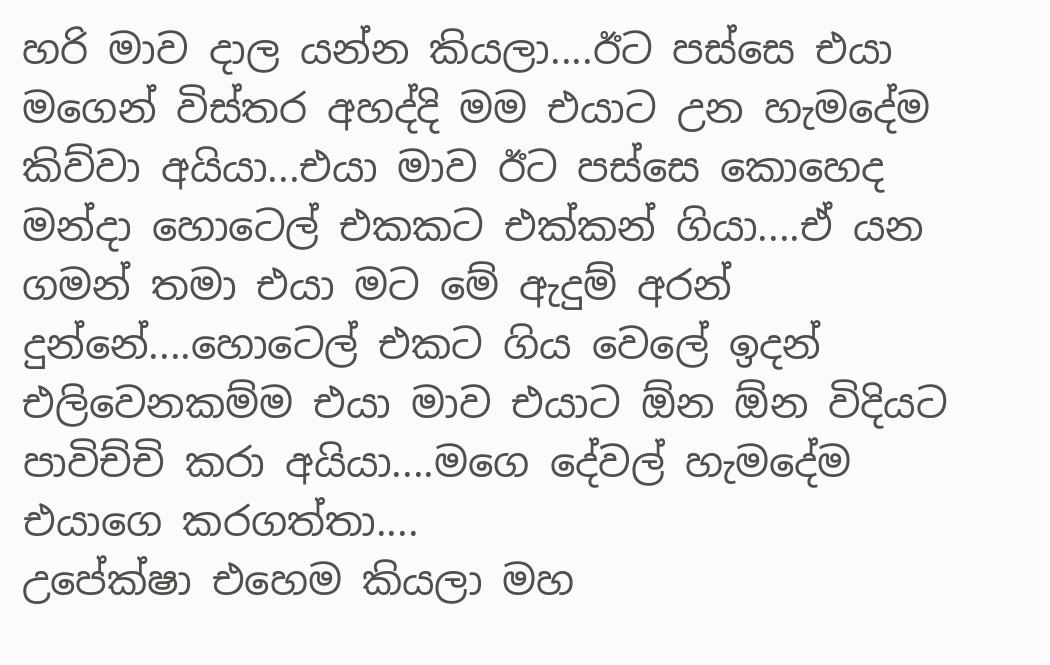හරි මාව දාල යන්න කියලා....ඊට පස්සෙ එයා මගෙන් විස්තර අහද්දි මම එයාට උන හැමදේම කිව්වා අයියා...එයා මාව ඊට පස්සෙ කොහෙද මන්දා හොටෙල් එකකට එක්කන් ගියා....ඒ යන ගමන් තමා එයා මට මේ ඇදුම් අරන් දුන්නේ....හොටෙල් එකට ගිය වෙලේ ඉදන් එලිවෙනකම්ම එයා මාව එයාට ඕන ඕන විදියට පාවිච්චි කරා අයියා....මගෙ දේවල් හැමදේම එයාගෙ කරගත්තා....
උපේක්ෂා එහෙම කියලා මහ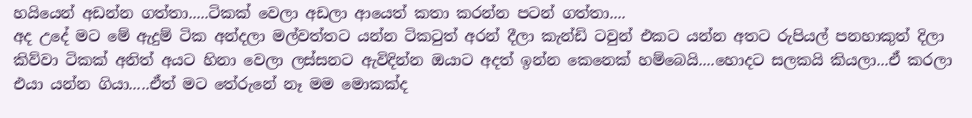හයියෙන් අඩන්න ගත්තා.....ටිකක් වෙලා අඩලා ආයෙත් කතා කරන්න පටන් ගත්තා....
අද උදේ මට මේ ඇදුම් ටික අන්දලා මල්වත්තට යන්න ටිකටුත් අරන් දීලා කැන්ඩි ටවුන් එකට යන්න අතට රුපියල් පනහාකුත් දිලා කිව්වා ටිකක් අනිත් අයට හිනා වෙලා ලස්සනට ඇවිදින්න ඔයාට අදත් ඉන්න කෙනෙක් හම්බෙයි....හොදට සලකයි කියලා...ඒ කරලා එයා යන්න ගියා.....ඒත් මට තේරුනේ නෑ මම මොකක්ද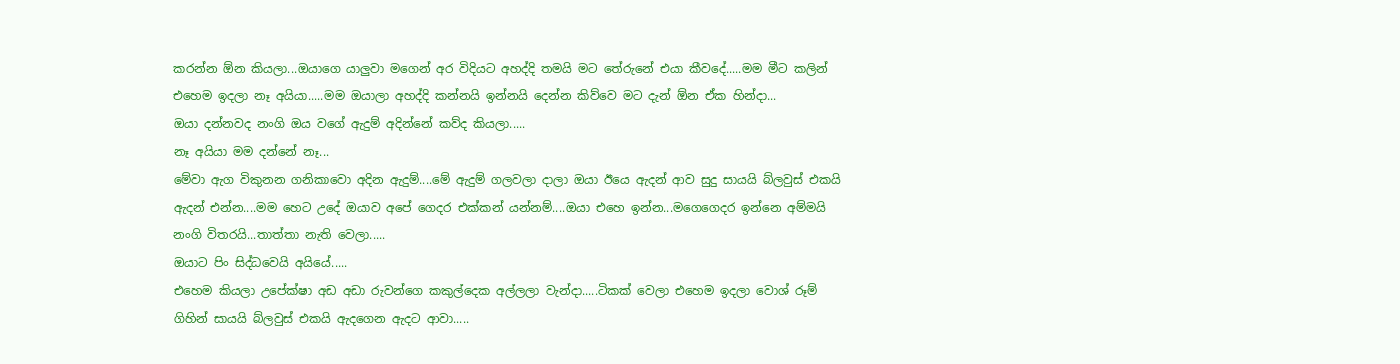කරන්න ඕන කියලා...ඔයාගෙ යාලුවා මගෙන් අර විදියට අහද්දි තමයි මට තේරුනේ එයා කීවදේ.....මම මීට කලින් එහෙම ඉදලා නෑ අයියා.....මම ඔයාලා අහද්දි කන්නයි ඉන්නයි දෙන්න කිව්වෙ මට දැන් ඕන ඒක හින්දා...
ඔයා දන්නවද නංගි ඔය වගේ ඇදුම් අදින්නේ කව්ද කියලා.....
නෑ අයියා මම දන්නේ නෑ...
මේවා ඇග විකුනන ගනිකාවො අදින ඇදුම්....මේ ඇදුම් ගලවලා දාලා ඔයා ඊයෙ ඇදන් ආව සුදු සායයි බ්ලවුස් එකයි ඇදන් එන්න....මම හෙට උදේ ඔයාව අපේ ගෙදර එක්කන් යන්නම්....ඔයා එහෙ ඉන්න...මගෙගෙදර ඉන්නෙ අම්මයි නංගි විතරයි...තාත්තා නැති වෙලා.....
ඔයාට පිං සිද්ධවෙයි අයියේ.....
එහෙම කියලා උපේක්ෂා අඩ අඩා රුවන්ගෙ කකුල්දෙක අල්ලලා වැන්දා.....ටිකක් වෙලා එහෙම ඉදලා වොශ් රූම් ගිහින් සායයි බ්ලවුස් එකයි ඇදගෙන ඇදට ආවා.....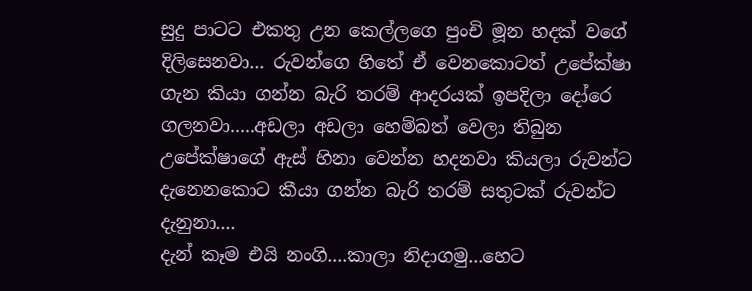සුදු පාටට එකතු උන කෙල්ලගෙ පුංචි මූන හදක් වගේ දිලිසෙනවා... රුවන්ගෙ හිතේ ඒ වෙනකොටත් උපේක්ෂා ගැන කියා ගන්න බැරි තරම් ආදරයක් ඉපදිලා දෝරෙ ගලනවා.....අඩලා අඩලා හෙම්බත් වෙලා තිබුන උපේක්ෂාගේ ඇස් හිනා වෙන්න හදනවා කියලා රුවන්ට දැනෙනකොට කීයා ගන්න බැරි තරම් සතුටක් රුවන්ට දැනුනා....
දැන් කෑම එයි නංගි....කාලා නිදාගමු...හෙට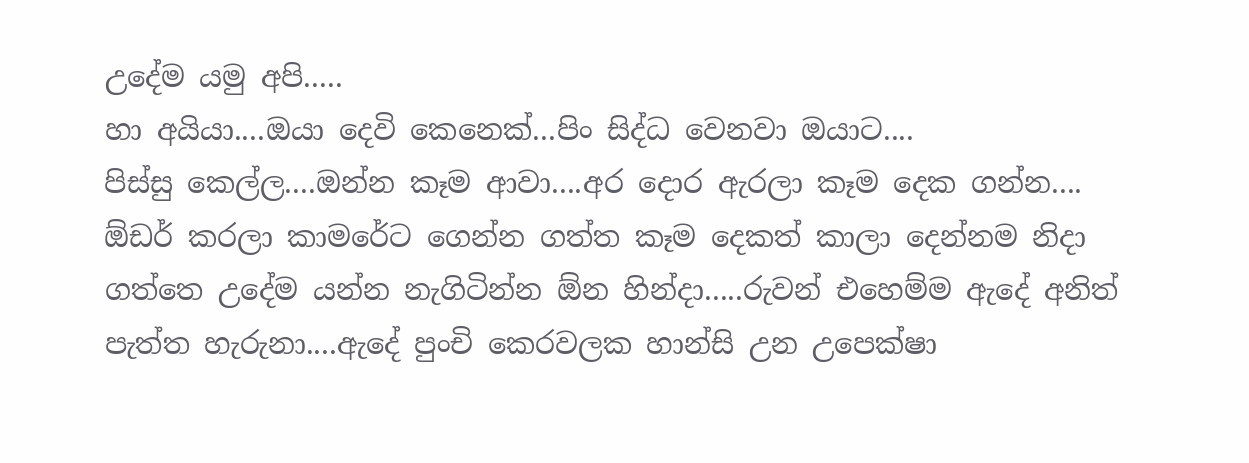උදේම යමු අපි.....
හා අයියා....ඔයා දෙවි කෙනෙක්...පිං සිද්ධ වෙනවා ඔයාට....
පිස්සු කෙල්ල....ඔන්න කෑම ආවා....අර දොර ඇරලා කෑම දෙක ගන්න....
ඕඩර් කරලා කාමරේට ගෙන්න ගත්ත කෑම දෙකත් කාලා දෙන්නම නිදා ගත්තෙ උදේම යන්න නැගිටින්න ඕන හින්දා.....රුවන් එහෙම්ම ඇදේ අනිත් පැත්ත හැරුනා....ඇදේ පුංචි කෙරවලක හාන්සි උන උපෙක්ෂා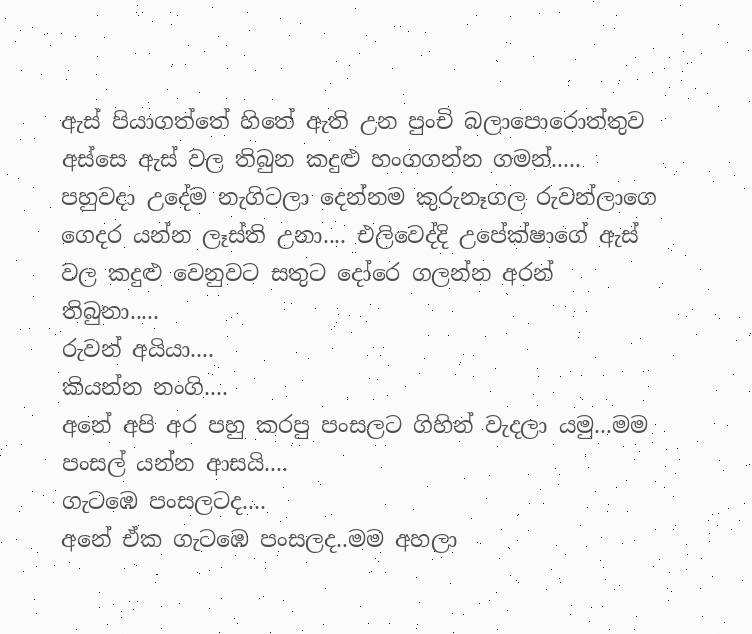ඇස් පියාගත්තේ හිතේ ඇති උන පුංචි බලාපොරොත්තුව අස්සෙ ඇස් වල තිබුන කදුළු හංගගන්න ගමන්.....
පහුවදා උදේම නැගිටලා දෙන්නම කුරුනෑගල රුවන්ලාගෙ ගෙදර යන්න ලෑස්ති උනා.... එලිවෙද්දි උපේක්ෂාගේ ඇස් වල කදුළු වෙනුවට සතුට දෝරෙ ගලන්න අරන් තිබුනා.....
රුවන් අයියා....
කියන්න නංගි....
අනේ අපි අර පහු කරපු පංසලට ගිහින් වැදලා යමු...මම පංසල් යන්න ආසයි....
ගැටඹෙ පංසලටද....
අනේ ඒක ගැටඹෙ පංසලද..මම අහලා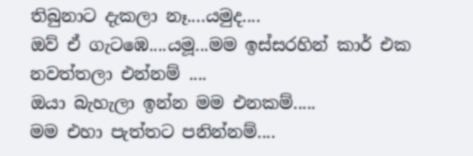තිබුනාට දැකලා නෑ....යමුද....
ඔව් ඒ ගැටඹෙ....යමූ...මම ඉස්සරහින් කාර් එක නවත්තලා එන්නම් ....
ඔයා බැහැලා ඉන්න මම එනකම්.....
මම එහා පැත්තට පනින්නම්....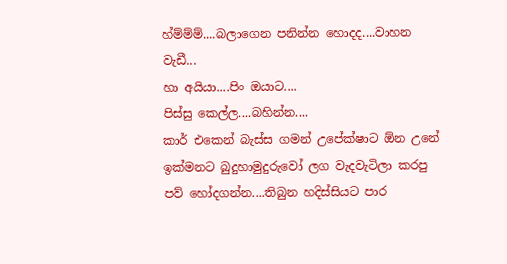හ්ම්ම්ම්....බලාගෙන පනින්න හොදද....වාහන වැඩී...
හා අයියා....පිං ඔයාට....
පිස්සු කෙල්ල....බහින්න....
කාර් එකෙන් බැස්ස ගමන් උපේක්ෂාට ඕන උනේ ඉක්මනට බුදුහාමුදුරුවෝ ලග වැදවැටිලා කරපු පව් හෝදගන්න....තිබුන හදිස්සියට පාර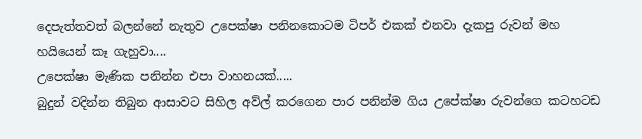දෙපැත්තවත් බලන්නේ නැතුව උපෙක්ෂා පනිනකොටම ටිපර් එකක් එනවා දැකපු රුවන් මහ හයියෙන් කෑ ගැහුවා....
උපෙක්ෂා මැණික පනින්න එපා වාහනයක්.....
බුදුන් වදින්න තිබුන ආසාවට සිහිල අව්ල් කරගෙන පාර පනින්ම ගිය උපේක්ෂා රුවන්ගෙ කටහටඩ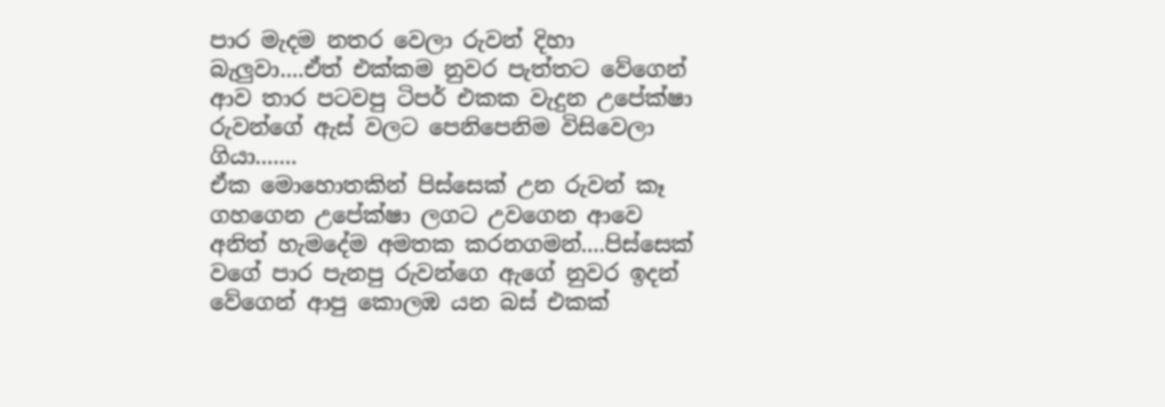පාර මැදම නතර වෙලා රුවන් දිහා බැලුවා....ඒත් එක්කම නුවර පැත්තට වේගෙන් ආව තාර පටවපු ටිපර් එකක වැදුන උපේක්ෂා රුවන්ගේ ඇස් වලට පෙනිපෙනිම විසිවෙලා ගියා.......
ඒක මොහොතකින් පිස්සෙක් උන රුවන් කෑ ගහගෙන උපේක්ෂා ලගට උවගෙන ආවෙ අනිත් හැමදේම අමතක කරනගමන්....පිස්සෙක් වගේ පාර පැනපු රුවන්ගෙ ඇගේ නුවර ඉදන් වේගෙන් ආපු කොලඹ යන බස් එකක්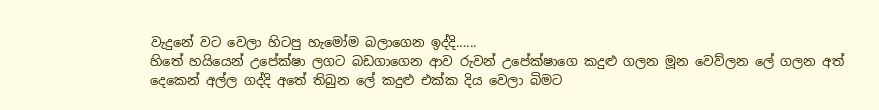වැදුනේ වට වෙලා හිටපු හැමෝම බලාගෙන ඉද්දි......
හිතේ හයියෙන් උපේක්ෂා ලගට බඩගාගෙන ආව රුවන් උපේක්ෂාගෙ කදුළු ගලන මූන වෙව්ලන ලේ ගලන අත් දෙකෙන් අල්ල ගද්දි අතේ තිබුන ලේ කදුළු එක්ක දිය වෙලා බිමට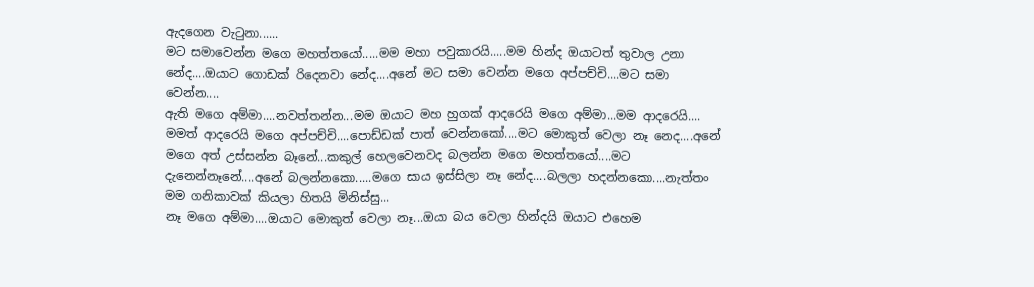ඇදගෙන වැටුනා......
මට සමාවෙන්න මගෙ මහත්තයෝ.....මම මහා පවුකාරයි.....මම හින්ද ඔයාටත් තුවාල උනා නේද....ඔයාට ගොඩක් රිදෙනවා නේද....අනේ මට සමා වෙන්න මගෙ අප්පච්චි....මට සමා වෙන්න....
ඇති මගෙ අම්මා....නවත්තන්න...මම ඔයාට මහ හුගක් ආදරෙයි මගෙ අම්මා...මම ආදරෙයි....
මමත් ආදරෙයි මගෙ අප්පච්චි....පොඩ්ඩක් පාත් වෙන්නකෝ....මට මොකුත් වෙලා නෑ නෙද....අනේ මගෙ අත් උස්සන්න බෑනේ...කකුල් හෙලවෙනවද බලන්න මගෙ මහත්තයෝ....මට දැනෙන්නෑනේ....අනේ බලන්නකො.....මගෙ සාය ඉස්සිලා නෑ නේද....බලලා හදන්නකො....නැත්තං මම ගනිකාවක් කියලා හිතයි මිනිස්සු...
නෑ මගෙ අම්මා....ඔයාට මොකුත් වෙලා නෑ...ඔයා බය වෙලා හින්දයි ඔයාට එහෙම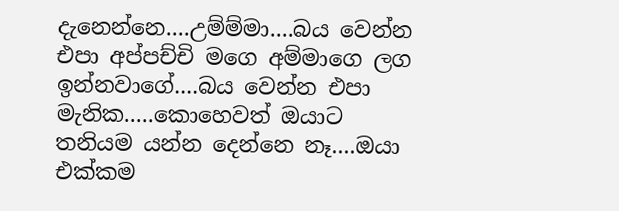දැනෙන්නෙ....උම්ම්මා....බය වෙන්න එපා අප්පච්චි මගෙ අම්මාගෙ ලග ඉන්නවාගේ....බය වෙන්න එපා මැනික.....කොහෙවත් ඔයාට තනියම යන්න දෙන්නෙ නෑ....ඔයා එක්කම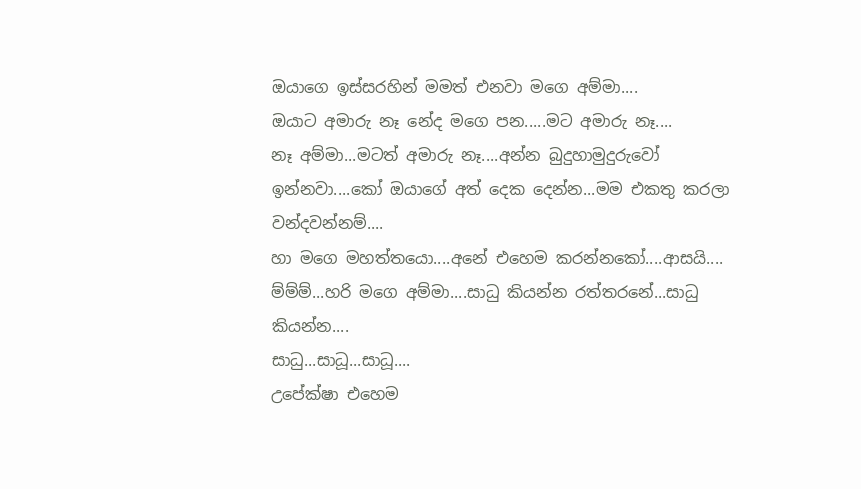ඔයාගෙ ඉස්සරහින් මමත් එනවා මගෙ අම්මා....
ඔයාට අමාරු නෑ නේද මගෙ පන.....මට අමාරු නෑ....
නෑ අම්මා...මටත් අමාරු නෑ....අන්න බුදුහාමුදුරුවෝ ඉන්නවා....කෝ ඔයාගේ අත් දෙක දෙන්න...මම එකතු කරලා වන්දවන්නම්....
හා මගෙ මහත්තයො....අනේ එහෙම කරන්නකෝ....ආසයි....
ම්ම්ම්...හරි මගෙ අම්මා....සාධු කියන්න රත්තරනේ...සාධු කියන්න....
සාධු...සාධූ...සාධූ....
උපේක්ෂා එහෙම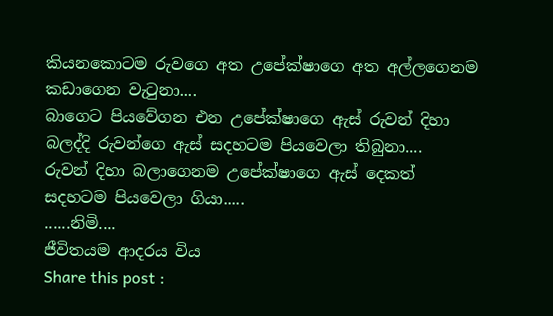කියනකොටම රුවගෙ අත උපේක්ෂාගෙ අත අල්ලගෙනම කඩාගෙන වැටුනා....
බාගෙට පියවේගන එන උපේක්ෂාගෙ ඇස් රුවන් දිහා බලද්දි රුවන්ගෙ ඇස් සදහටම පියවෙලා තිබුනා....
රුවන් දිහා බලාගෙනම උපේක්ෂාගෙ ඇස් දෙකත් සදහටම පියවෙලා ගියා.....
......නිමි....
ජීවිතයම ආදරය විය
Share this post :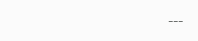---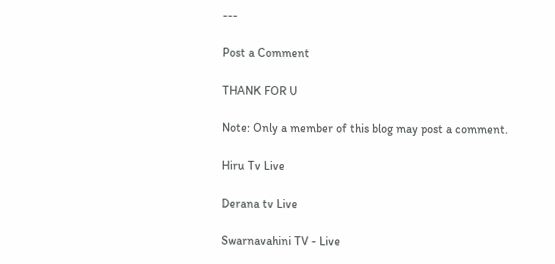---

Post a Comment

THANK FOR U

Note: Only a member of this blog may post a comment.

Hiru Tv Live

Derana tv Live

Swarnavahini TV - Live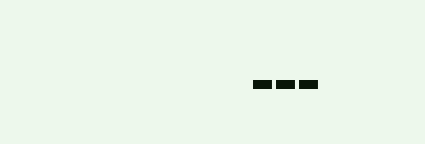---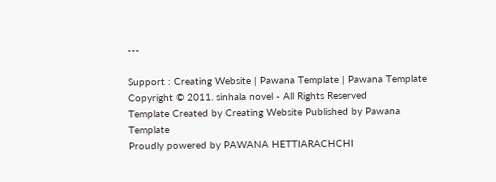---

Support : Creating Website | Pawana Template | Pawana Template
Copyright © 2011. sinhala novel - All Rights Reserved
Template Created by Creating Website Published by Pawana Template
Proudly powered by PAWANA HETTIARACHCHI